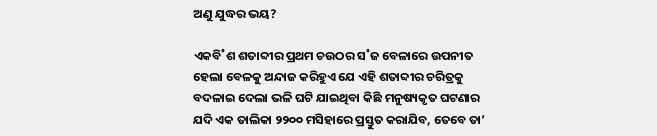ଅଣୁ ଯୁଦ୍ଧର ଭୟ?

ଏକବି˚ଶ ଶତାବ୍ଦୀର ପ୍ରଥମ ଚଉଠର ସ˚ଜ ବେଳାରେ ଉପନୀତ ହେଲା ବେଳକୁ ଅନ୍ଦାଜ କରିହୁଏ ଯେ ଏହି ଶତାବ୍ଦୀର ଚରିତ୍ରକୁ ବଦଳାଇ ଦେଲା ଭଳି ଘଟି ଯାଇଥିବା କିଛି ମନୁଷ୍ୟକୃତ ଘଟଣାର ଯଦି ଏକ ତାଲିକା ୨୨୦୦ ମସିହାରେ ପ୍ରସ୍ତୁତ କରାଯିବ, ତେବେ ତା’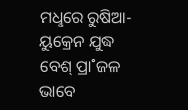ମଧୢରେ ରୁଷିଆ-ୟୁକ୍ରେନ ଯୁଦ୍ଧ ବେଶ୍‌ ପ୍ରା˚ଜଳ ଭାବେ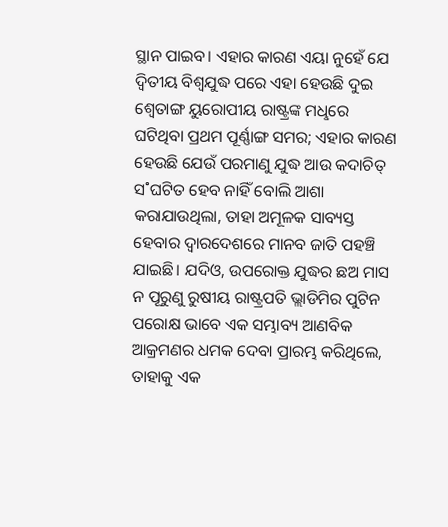ସ୍ଥାନ ପାଇବ। ଏହାର କାରଣ ଏୟା ନୁହେଁ ଯେ ଦ୍ବିତୀୟ ବିଶ୍ବଯୁଦ୍ଧ ପରେ ଏହା ହେଉଛି ଦୁଇ ଶ୍ବେତାଙ୍ଗ ୟୁରୋପୀୟ ରାଷ୍ଟ୍ରଙ୍କ ମଧୢରେ ଘଟିଥିବା ପ୍ରଥମ ପୂର୍ଣ୍ଣାଙ୍ଗ ସମର; ଏହାର କାରଣ ହେଉଛି ଯେଉଁ ପରମାଣୁ ଯୁଦ୍ଧ ଆଉ କଦାଚିତ୍‌ ସ˚ଘଟିତ ହେବ ନାହିଁ ବୋଲି ଆଶା କରାଯାଉଥିଲା, ତାହା ଅମୂଳକ ସାବ୍ୟସ୍ତ ହେବାର ଦ୍ବାରଦେଶରେ ମାନବ ଜାତି ପହଞ୍ଚି ଯାଇଛି। ଯଦିଓ, ଉପରୋକ୍ତ ଯୁଦ୍ଧର ଛଅ ମାସ ନ ପୂରୁଣୁ ରୁଷୀୟ ରାଷ୍ଟ୍ରପତି ଭ୍ଲାଡିମିର ପୁଟିନ ପରୋକ୍ଷ ଭାବେ ଏକ ସମ୍ଭାବ୍ୟ ଆଣବିକ ଆକ୍ରମଣର ଧମକ ଦେବା ପ୍ରାରମ୍ଭ କରିଥିଲେ, ତାହାକୁ ଏକ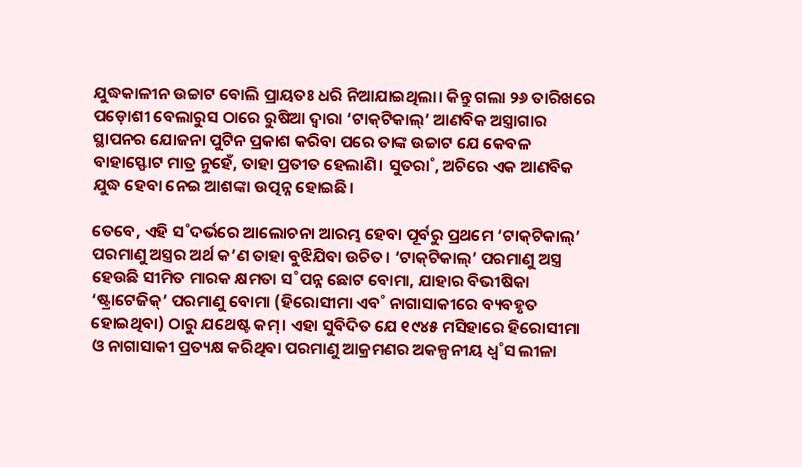ଯୁଦ୍ଧକାଳୀନ ଉଚ୍ଚାଟ ବୋଲି ପ୍ରାୟତଃ ଧରି ନିଆଯାଇଥିଲା। କିନ୍ତୁ ଗଲା ୨୬ ତାରିଖରେ ପଡ଼ୋଶୀ ବେଲାରୁସ ଠାରେ ରୁଷିଆ ଦ୍ବାରା ‘ଟାକ୍‌ଟିକାଲ୍‌’ ଆଣବିକ ଅସ୍ତ୍ରାଗାର ସ୍ଥାପନର ଯୋଜନା ପୁଟିନ ପ୍ରକାଶ କରିବା ପରେ ତାଙ୍କ ଉଚ୍ଚାଟ ଯେ କେବଳ ବାହାସ୍ଫୋଟ ମାତ୍ର ନୁହେଁ, ତାହା ପ୍ରତୀତ ହେଲାଣି। ସୁତରା˚, ଅଚିରେ ଏକ ଆଣବିକ ଯୁଦ୍ଧ ହେବା ନେଇ ଆଶଙ୍କା ଉତ୍ପନ୍ନ ହୋଇଛି।

ତେବେ, ଏହି ସ˚ଦର୍ଭରେ ଆଲୋଚନା ଆରମ୍ଭ ହେବା ପୂର୍ବରୁ ପ୍ରଥମେ ‘ଟାକ୍‌ଟିକାଲ୍‌’ ପରମାଣୁ ଅସ୍ତ୍ରର ଅର୍ଥ କ’ଣ ତାହା ବୁଝିଯିବା ଉଚିତ। ‘ଟାକ୍‌ଟିକାଲ୍‌’ ପରମାଣୁ ଅସ୍ତ୍ର ହେଉଛି ସୀମିତ ମାରକ କ୍ଷମତା ସ˚ପନ୍ନ ଛୋଟ ବୋମା, ଯାହାର ବିଭୀଷିକା ‘ଷ୍ଟ୍ରାଟେଜିକ୍‌’ ପରମାଣୁ ବୋମା (ହିରୋସୀମା ଏବ˚ ନାଗାସାକୀରେ ବ୍ୟବହୃତ ହୋଇଥିବା) ଠାରୁ ଯଥେଷ୍ଟ କମ୍‌। ଏହା ସୁବିଦିତ ଯେ ୧୯୪୫ ମସିହାରେ ହିରୋସୀମା ଓ ନାଗାସାକୀ ପ୍ରତ୍ୟକ୍ଷ କରିଥିବା ପରମାଣୁ ଆକ୍ରମଣର ଅକଳ୍ପନୀୟ ଧ୍ବ˚ସ ଲୀଳା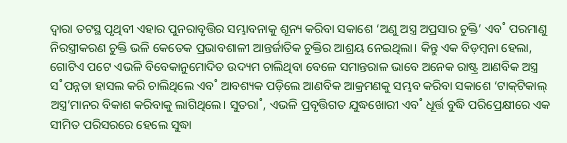ଦ୍ବାରା ତଟସ୍ଥ ପୃଥିବୀ ଏହାର ପୁନରାବୃତ୍ତିର ସମ୍ଭାବନାକୁ ଶୂନ୍ୟ କରିବା ସକାଶେ ‘ଅଣୁ ଅସ୍ତ୍ର ଅପ୍ରସାର ଚୁକ୍ତି’ ଏବ˚ ପରମାଣୁ ନିରସ୍ତ୍ରୀକରଣ ଚୁକ୍ତି ଭଳି କେତେକ ପ୍ରଭାବଶାଳୀ ଆନ୍ତର୍ଜାତିକ ଚୁକ୍ତିର ଆଶ୍ରୟ ନେଇଥିଲା। କିନ୍ତୁ ଏକ ବିଡ଼ମ୍ବନା ହେଲା, ଗୋଟିଏ ପଟେ ଏଭଳି ବିବେକାନୁମୋଦିତ ଉଦ୍ୟମ ଚାଲିଥିବା ବେଳେ ସମାନ୍ତରାଳ ଭାବେ ଅନେକ ରାଷ୍ଟ୍ର ଆଣବିକ ଅସ୍ତ୍ର ସ˚ପନ୍ନତା ହାସଲ କରି ଚାଲିଥିଲେ ଏବ˚ ଆବଶ୍ୟକ ପଡ଼ିଲେ ଆଣବିକ ଆକ୍ରମଣକୁ ସମ୍ଭବ କରିବା ସକାଶେ ‘ଟାକ୍‌ଟିକାଲ୍‌ ଅସ୍ତ୍ର’ମାନର ବିକାଶ କରିବାକୁ ଲାଗିଥିଲେ। ସୁତରା˚, ଏଭଳି ପ୍ରବୃତ୍ତିଗତ ଯୁଦ୍ଧଖୋରୀ ଏବ˚ ଧୂର୍ତ୍ତ ବୁଦ୍ଧି ପରିପ୍ରେକ୍ଷୀରେ ଏକ ସୀମିତ ପରିସରରେ ହେଲେ ସୁଦ୍ଧା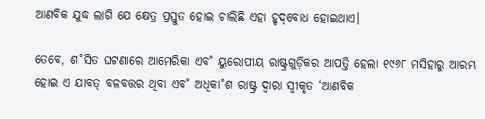ଆଣବିକ ଯୁଦ୍ଧ ଲାଗି ଯେ କ୍ଷେତ୍ର ପ୍ରସ୍ତୁତ ହୋଇ ଚାଲିଛି ଏହା ହୃଦ୍‌ବୋଧ ହୋଇଥାଏ।

ତେବେ, ଶ˚ସିତ ଘଟଣାରେ ଆମେରିକା ଏବ˚ ୟୁରୋପୀୟ ରାଷ୍ଟ୍ରଗୁଡ଼ିକର ଆପତ୍ତି ହେଲା ୧୯୬୮ ମସିହାରୁ ଆରମ୍ଭ ହୋଇ ଏ ଯାବତ୍‌ ବଳବତ୍ତର ଥିବା ଏବ˚ ଅଧିକା˚ଶ ରାଷ୍ଟ୍ର ଦ୍ବାରା ସ୍ବୀକୃତ ‘ଆଣବିକ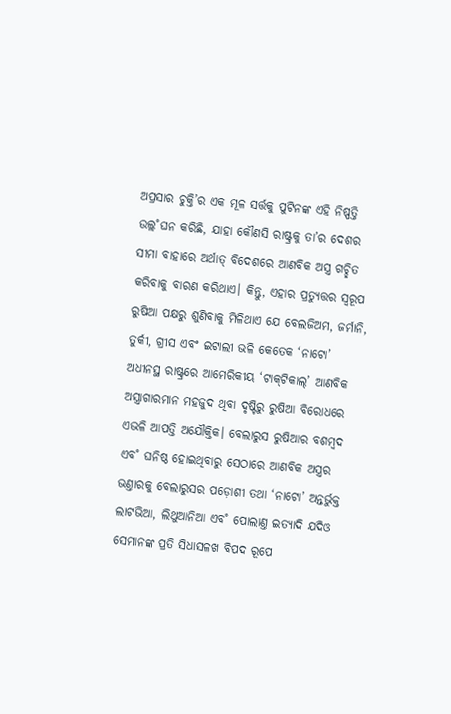ଅପ୍ରସାର ଚୁକ୍ତି’ର ଏକ ମୂଳ ସର୍ତ୍ତକୁ ପୁଟିନଙ୍କ ଏହି ନିଷ୍ପତ୍ତି ଉଲ୍ଲ˚ଘନ କରିଛି, ଯାହା କୌଣସି ରାଷ୍ଟ୍ରକୁ ତା’ର ଦେଶର ସୀମା ବାହାରେ ଅର୍ଥାତ୍‌ ବିଦେଶରେ ଆଣବିକ ଅସ୍ତ୍ର ଗଚ୍ଛିତ କରିବାକୁ ବାରଣ କରିଥାଏ। କିନ୍ତୁ, ଏହାର ପ୍ରତ୍ୟୁତ୍ତର ସ୍ବରୂପ ରୁଷିଆ ପକ୍ଷରୁ ଶୁଣିବାକୁ ମିଳିଥାଏ ଯେ ବେଲଜିଅମ, ଜର୍ମାନି, ତୁର୍କୀ, ଗ୍ରୀସ ଏବଂ ଇଟାଲୀ ଭଳି କେତେକ ‘ନାଟୋ’ ଅଧୀନସ୍ଥ ରାଷ୍ଟ୍ରରେ ଆମେରିକୀୟ ‘ଟାକ୍‌ଟିକାଲ୍‌’ ଆଣବିକ ଅସ୍ତ୍ରାଗାରମାନ ମହଜୁଦ ଥିବା ଦୃଷ୍ଟିରୁ ରୁଷିଆ ବିରୋଧରେ ଏଭଳି ଆପତ୍ତି ଅଯୌକ୍ତିକ। ବେଲାରୁସ ରୁଷିଆର ବଶମ୍ବଦ ଏବ˚ ଘନିଷ୍ଠ ହୋଇଥିବାରୁ ସେଠାରେ ଆଣବିକ ଅସ୍ତ୍ରର ଭଣ୍ତାରକୁ ବେଲାରୁସର ପଡ଼ୋଶୀ ତଥା ‘ନାଟୋ’ ଅନ୍ତର୍ଭୁକ୍ତ ଲାଟଭିଆ, ଲିଥୁଆନିଆ ଏବ˚ ପୋଲାଣ୍ତ ଇତ୍ୟାଦି ଯଦିଓ ସେମାନଙ୍କ ପ୍ରତି ସିଧାସଳଖ ବିପଦ ରୂପେ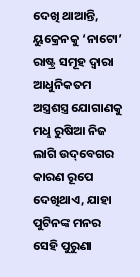ଦେଖି ଥାଆନ୍ତି, ୟୁକ୍ରେନକୁ ‘ନାଟୋ’ ରାଷ୍ଟ୍ର ସମୂହ ଦ୍ବାରା ଆଧୁନିକତମ ଅସ୍ତ୍ରଶସ୍ତ୍ର ଯୋଗାଣକୁ ମଧୢ ରୁଷିଆ ନିଜ ଲାଗି ଉଦ୍‌ବେଗର କାରଣ ରୂପେ ଦେଖିଥାଏ, ଯାହା ପୁଟିନଙ୍କ ମନର ସେହି ପୁରୁଣା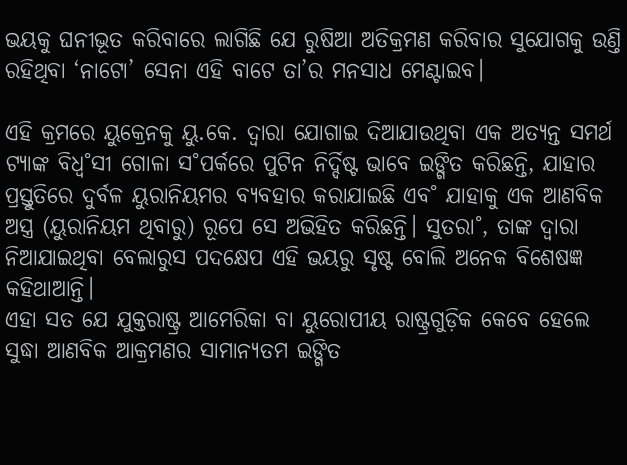ଭୟକୁ ଘନୀଭୂତ କରିବାରେ ଲାଗିଛି ଯେ ରୁଷିଆ ଅତିକ୍ରମଣ କରିବାର ସୁଯୋଗକୁ ଉଣ୍ତି ରହିଥିବା ‘ନାଟୋ’ ସେନା ଏହି ବାଟେ ତା’ର ମନସାଧ ମେଣ୍ଟାଇବ।

ଏହି କ୍ରମରେ ୟୁକ୍ରେନକୁ ୟୁ.କେ. ଦ୍ବାରା ଯୋଗାଇ ଦିଆଯାଉଥିବା ଏକ ଅତ୍ୟନ୍ତ ସମର୍ଥ ଟ୍ୟାଙ୍କ ବିଧ୍ବ˚ସୀ ଗୋଳା ସ˚ପର୍କରେ ପୁଟିନ ନିର୍ଦ୍ଦିଷ୍ଟ ଭାବେ ଇଙ୍ଗିତ କରିଛନ୍ତି, ଯାହାର ପ୍ରସ୍ତୁତିରେ ଦୁର୍ବଳ ୟୁରାନିୟମର ବ୍ୟବହାର କରାଯାଇଛି ଏବ˚ ଯାହାକୁ ଏକ ଆଣବିକ ଅସ୍ତ୍ର (ୟୁରାନିୟମ ଥିବାରୁ) ରୂପେ ସେ ଅଭିହିତ କରିଛନ୍ତି। ସୁତରା˚, ତାଙ୍କ ଦ୍ବାରା ନିଆଯାଇଥିବା ବେଲାରୁସ ପଦକ୍ଷେପ ଏହି ଭୟରୁ ସୃଷ୍ଟ ବୋଲି ଅନେକ ବିଶେଷଜ୍ଞ କହିଥାଆନ୍ତି।
ଏହା ସତ ଯେ ଯୁକ୍ତରାଷ୍ଟ୍ର ଆମେରିକା ବା ୟୁରୋପୀୟ ରାଷ୍ଟ୍ରଗୁଡ଼ିକ କେବେ ହେଲେ ସୁଦ୍ଧା ଆଣବିକ ଆକ୍ରମଣର ସାମାନ୍ୟତମ ଇଙ୍ଗିତ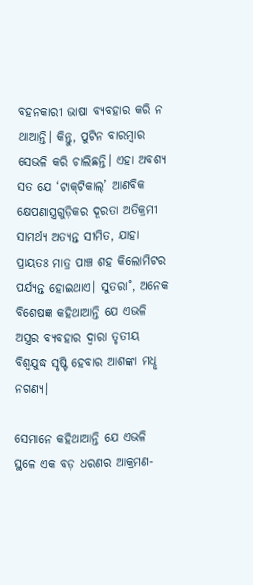ବହନକାରୀ ଭାଷା ବ୍ୟବହାର କରି ନ ଥାଆନ୍ତି। କିନ୍ତୁ, ପୁଟିନ ବାରମ୍ବାର ସେଭଳି କରି ଚାଲିଛନ୍ତି। ଏହା ଅବଶ୍ୟ ସତ ଯେ ‘ଟାକ୍‌ଟିକାଲ୍‌’ ଆଣବିକ କ୍ଷେପଣାସ୍ତ୍ରଗୁଡ଼ିକର ଦୂରତା ଅତିକ୍ରମୀ ସାମର୍ଥ୍ୟ ଅତ୍ୟନ୍ତ ସୀମିତ, ଯାହା ପ୍ରାୟତଃ ମାତ୍ର ପାଞ୍ଚ ଶହ କିଲୋମିଟର ପର୍ଯ୍ୟନ୍ତ ହୋଇଥାଏ। ସୁତରା˚, ଅନେକ ବିଶେଷଜ୍ଞ କହିଥାଆନ୍ତି ଯେ ଏଭଳି ଅସ୍ତ୍ରର ବ୍ୟବହାର ଦ୍ବାରା ତୃତୀୟ ବିଶ୍ବଯୁଦ୍ଧ ସୃଷ୍ଟି ହେବାର ଆଶଙ୍କା ମଧୢ ନଗଣ୍ୟ।

ସେମାନେ କହିଥାଆନ୍ତି ଯେ ଏଭଳି ସ୍ଥଳେ ଏକ ବଡ଼ ଧରଣର ଆକ୍ରମଣ-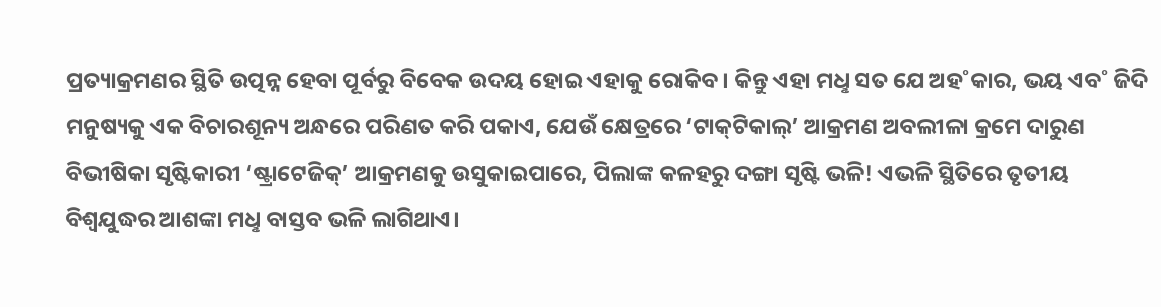ପ୍ରତ୍ୟାକ୍ରମଣର ସ୍ଥିତି ଉତ୍ପନ୍ନ ହେବା ପୂର୍ବରୁ ବିବେକ ଉଦୟ ହୋଇ ଏହାକୁ ରୋକିବ। କିନ୍ତୁ ଏହା ମଧୢ ସତ ଯେ ଅହ˚କାର, ଭୟ ଏବ˚ ଜିଦି ମନୁଷ୍ୟକୁ ଏକ ବିଚାରଶୂନ୍ୟ ଅନ୍ଧରେ ପରିଣତ କରି ପକାଏ, ଯେଉଁ କ୍ଷେତ୍ରରେ ‘ଟାକ୍‌ଟିକାଲ୍‌’ ଆକ୍ରମଣ ଅବଲୀଳା କ୍ରମେ ଦାରୁଣ ବିଭୀଷିକା ସୃଷ୍ଟିକାରୀ ‘ଷ୍ଟ୍ରାଟେଜିକ୍‌’ ଆକ୍ରମଣକୁ ଉସୁକାଇପାରେ, ପିଲାଙ୍କ କଳହରୁ ଦଙ୍ଗା ସୃଷ୍ଟି ଭଳି! ଏଭଳି ସ୍ଥିତିରେ ତୃତୀୟ ବିଶ୍ବଯୁଦ୍ଧର ଆଶଙ୍କା ମଧୢ ବାସ୍ତବ ଭଳି ଲାଗିଥାଏ।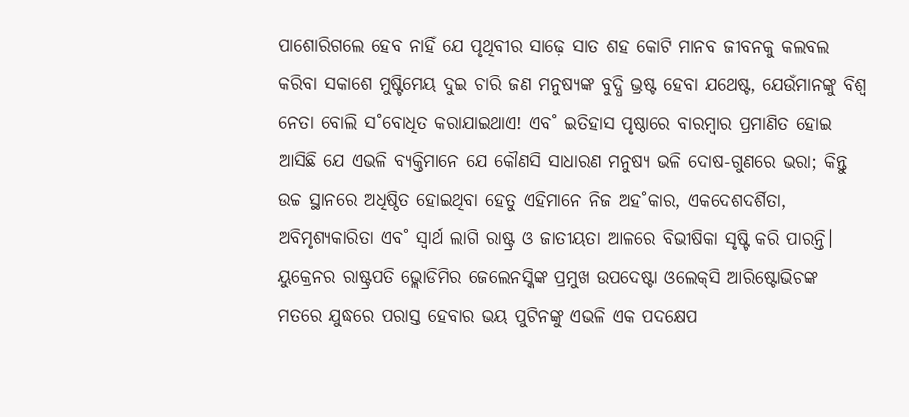ପାଶୋରିଗଲେ ହେବ ନାହିଁ ଯେ ପୃଥିବୀର ସାଢ଼େ ସାତ ଶହ କୋଟି ମାନବ ଜୀବନକୁ କଲବଲ କରିବା ସକାଶେ ମୁଷ୍ଟିମେୟ ଦୁଇ ଚାରି ଜଣ ମନୁଷ୍ୟଙ୍କ ବୁଦ୍ଧି ଭ୍ରଷ୍ଟ ହେବା ଯଥେଷ୍ଟ, ଯେଉଁମାନଙ୍କୁ ବିଶ୍ବ ନେତା ବୋଲି ସ˚ବୋଧିତ କରାଯାଇଥାଏ! ଏବ˚ ଇତିହାସ ପୃଷ୍ଠାରେ ବାରମ୍ବାର ପ୍ରମାଣିତ ହୋଇ ଆସିଛି ଯେ ଏଭଳି ବ୍ୟକ୍ତିମାନେ ଯେ କୌଣସି ସାଧାରଣ ମନୁଷ୍ୟ ଭଳି ଦୋଷ-ଗୁଣରେ ଭରା; କିନ୍ତୁ ଉଚ୍ଚ ସ୍ଥାନରେ ଅଧିଷ୍ଠିତ ହୋଇଥିବା ହେତୁ ଏହିମାନେ ନିଜ ଅହ˚କାର, ଏକଦେଶଦର୍ଶିତା, ଅବିମୃଶ୍ୟକାରିତା ଏବ˚ ସ୍ବାର୍ଥ ଲାଗି ରାଷ୍ଟ୍ର ଓ ଜାତୀୟତା ଆଳରେ ବିଭୀଷିକା ସୃଷ୍ଟି କରି ପାରନ୍ତି। ୟୁକ୍ରେନର ରାଷ୍ଟ୍ରପତି ଭ୍ଲୋଡିମିର ଜେଲେନସ୍କିଙ୍କ ପ୍ରମୁଖ ଉପଦେଷ୍ଟା ଓଲେକ୍‌ସି ଆରିଷ୍ଟୋଭିଚଙ୍କ ମତରେ ଯୁଦ୍ଧରେ ପରାସ୍ତ ହେବାର ଭୟ ପୁଟିନଙ୍କୁ ଏଭଳି ଏକ ପଦକ୍ଷେପ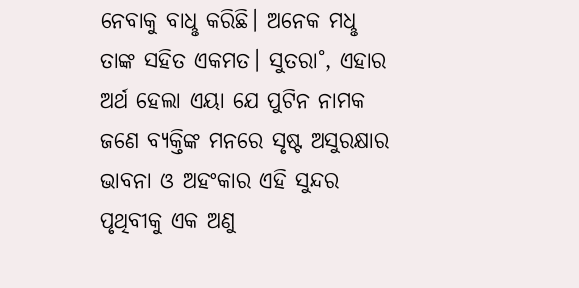ନେବାକୁ ବାଧୢ କରିଛି। ଅନେକ ମଧୢ ତାଙ୍କ ସହିତ ଏକମତ। ସୁତରା˚, ଏହାର ଅର୍ଥ ହେଲା ଏୟା ଯେ ପୁଟିନ ନାମକ ଜଣେ ବ୍ୟକ୍ତିଙ୍କ ମନରେ ସୃଷ୍ଟ ଅସୁରକ୍ଷାର ଭାବନା ଓ ଅହଂକାର ଏହି ସୁନ୍ଦର ପୃଥିବୀକୁ ଏକ ଅଣୁ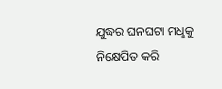ଯୁଦ୍ଧର ଘନଘଟା ମଧୢକୁ ନିକ୍ଷେପିତ କରି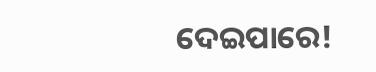ଦେଇପାରେ!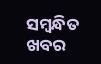ସମ୍ବନ୍ଧିତ ଖବର